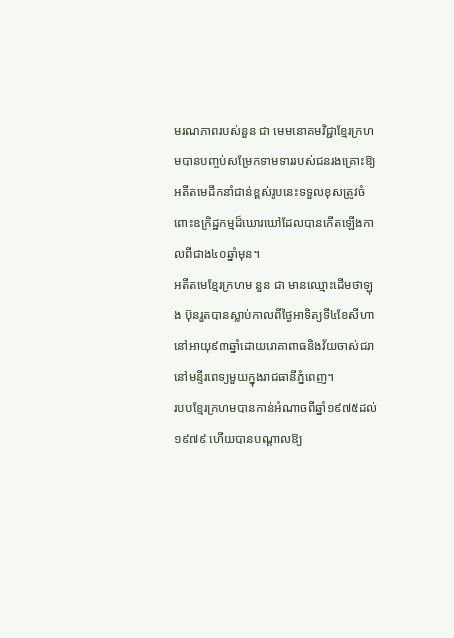មរណភាពរបស់នួន ជា មេមនោគមវិជ្ជាខ្មែរក្រហមបានបញ្ចប់សម្រែកទាមទាររបស់ជនរងគ្រោះឱ្យអតីតមេដឹកនាំជាន់ខ្ពស់រូបនេះទទួលខុសត្រូវចំពោះឧក្រិដ្ឋកម្មដ៏ឃោរឃៅដែលបានកើតឡើងកាលពីជាង៤០ឆ្នាំមុន។
អតីតមេខ្មែរក្រហម នួន ជា មានឈ្មោះដើមថាឡុង ប៊ុនរួតបានស្លាប់កាលពីថ្ងៃអាទិត្យទី៤ខែសីហា នៅអាយុ៩៣ឆ្នាំដោយរោគាពាធនិងវ័យចាស់ជរានៅមន្ទីរពេទ្យមួយក្នុងរាជធានីភ្នំពេញ។
របបខ្មែរក្រហមបានកាន់អំណាចពីឆ្នាំ១៩៧៥ដល់១៩៧៩ ហើយបានបណ្តាលឱ្យ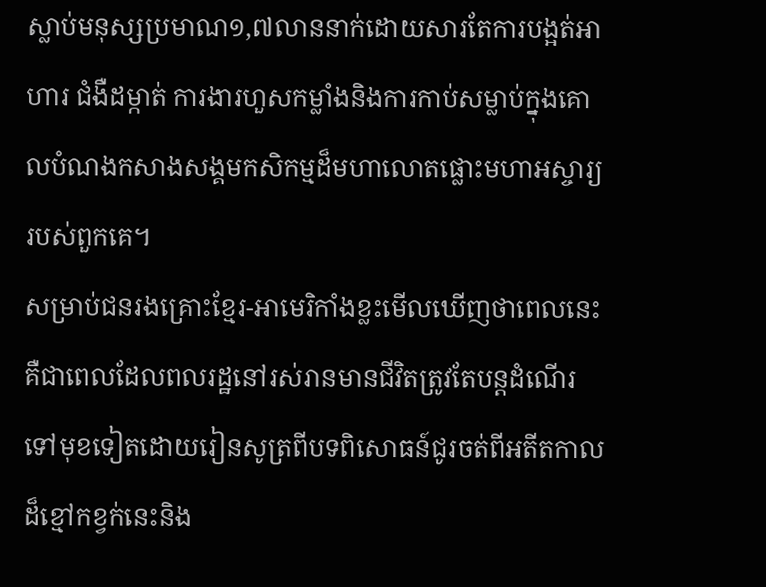ស្លាប់មនុស្សប្រមាណ១,៧លាននាក់ដោយសារតែការបង្អត់អាហារ ជំងឺដម្កាត់ ការងារហួសកម្លាំងនិងការកាប់សម្លាប់ក្នុងគោលបំណងកសាងសង្គមកសិកម្មដ៏មហាលោតផ្លោះមហាអស្ចារ្យរបស់ពួកគេ។
សម្រាប់ជនរងគ្រោះខ្មែរ-អាមេរិកាំងខ្លះមើលឃើញថាពេលនេះគឺជាពេលដែលពលរដ្ឋនៅរស់រានមានជីវិតត្រូវតែបន្តដំណើរទៅមុខទៀតដោយរៀនសូត្រពីបទពិសោធន៍ជូរចត់ពីអតីតកាលដ៏ខ្មៅកខ្វក់នេះនិង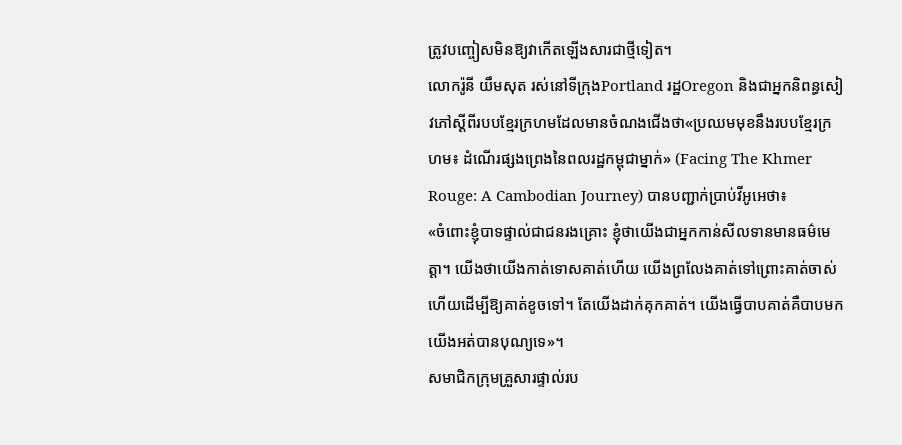ត្រូវបញ្ចៀសមិនឱ្យវាកើតឡើងសារជាថ្មីទៀត។
លោករ៉ូនី យឹមសុត រស់នៅទីក្រុងPortland រដ្ឋOregon និងជាអ្នកនិពន្ធសៀវភៅស្តីពីរបបខ្មែរក្រហមដែលមានចំណងជើងថា«ប្រឈមមុខនឹងរបបខ្មែរក្រហម៖ ដំណើរផ្សងព្រេងនៃពលរដ្ឋកម្ពុជាម្នាក់» (Facing The Khmer Rouge: A Cambodian Journey) បានបញ្ជាក់ប្រាប់វីអូអេថា៖
«ចំពោះខ្ញុំបាទផ្ទាល់ជាជនរងគ្រោះ ខ្ញុំថាយើងជាអ្នកកាន់សីលទានមានធម៌មេត្តា។ យើងថាយើងកាត់ទោសគាត់ហើយ យើងព្រលែងគាត់ទៅព្រោះគាត់ចាស់ហើយដើម្បីឱ្យគាត់ខូចទៅ។ តែយើងដាក់គុកគាត់។ យើងធ្វើបាបគាត់គឺបាបមកយើងអត់បានបុណ្យទេ»។
សមាជិកក្រុមគ្រួសារផ្ទាល់រប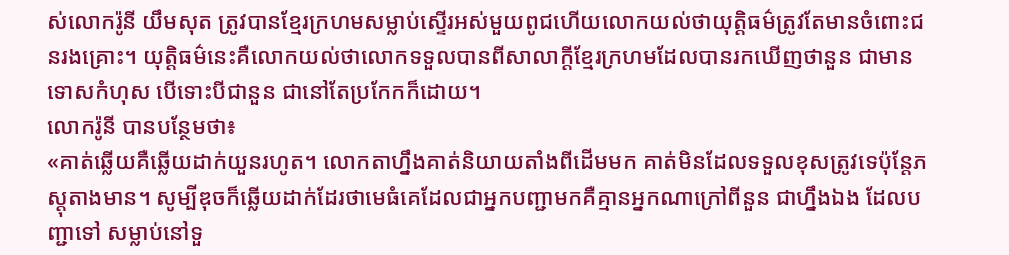ស់លោករ៉ូនី យឹមសុត ត្រូវបានខ្មែរក្រហមសម្លាប់ស្ទើរអស់មួយពូជហើយលោកយល់ថាយុត្តិធម៌ត្រូវតែមានចំពោះជនរងគ្រោះ។ យុត្តិធម៌នេះគឺលោកយល់ថាលោកទទួលបានពីសាលាក្តីខ្មែរក្រហមដែលបានរកឃើញថានួន ជាមានទោសកំហុស បើទោះបីជានួន ជានៅតែប្រកែកក៏ដោយ។
លោករ៉ូនី បានបន្ថែមថា៖
«គាត់ឆ្លើយគឺឆ្លើយដាក់យួនរហូត។ លោកតាហ្នឹងគាត់និយាយតាំងពីដើមមក គាត់មិនដែលទទួលខុសត្រូវទេប៉ុន្តែភស្តុតាងមាន។ សូម្បីឌុចក៏ឆ្លើយដាក់ដែរថាមេធំគេដែលជាអ្នកបញ្ជាមកគឺគ្មានអ្នកណាក្រៅពីនួន ជាហ្នឹងឯង ដែលបញ្ជាទៅ សម្លាប់នៅទួ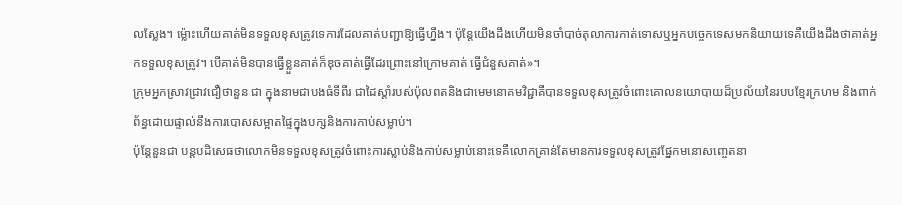លស្លែង។ ម្ល៉ោះហើយគាត់មិនទទួលខុសត្រូវទេការដែលគាត់បញ្ជាឱ្យធ្វើហ្នឹង។ ប៉ុន្តែយើងដឹងហើយមិនចាំបាច់តុលាការកាត់ទោសឬអ្នកបច្ចេកទេសមកនិយាយទេគឺយើងដឹងថាគាត់អ្នកទទួលខុសត្រូវ។ បើគាត់មិនបានធ្វើខ្លួនគាត់ក៏ឌុចគាត់ធ្វើដែរព្រោះនៅក្រោមគាត់ ធ្វើជំនួសគាត់»។
ក្រុមអ្នកស្រាវជ្រាវជឿថានួន ជា ក្នុងនាមជាបងធំទីពីរ ជាដៃស្តាំរបស់ប៉ុលពតនិងជាមេមនោគមវិជ្ជាគឺបានទទួលខុសត្រូវចំពោះគោលនយោបាយដ៏ប្រល័យនៃរបបខ្មែរក្រហម និងពាក់ព័ន្ធដោយផ្ទាល់នឹងការបោសសម្អាតផ្ទៃក្នុងបក្សនិងការកាប់សម្លាប់។
ប៉ុន្តែនួនជា បន្តបដិសេធថាលោកមិនទទួលខុសត្រូវចំពោះការស្លាប់និងកាប់សម្លាប់នោះទេគឺលោកគ្រាន់តែមានការទទួលខុសត្រូវផ្នែកមនោសញ្ចេតនា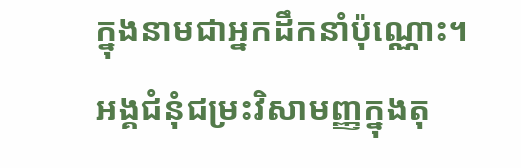ក្នុងនាមជាអ្នកដឹកនាំប៉ុណ្ណោះ។
អង្គជំនុំជម្រះវិសាមញ្ញក្នុងតុ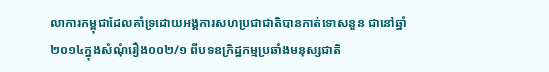លាការកម្ពុជាដែលគាំទ្រដោយអង្គការសហប្រជាជាតិបានកាត់ទោសនួន ជានៅឆ្នាំ២០១៤ក្នុងសំណុំរឿង០០២/១ ពីបទឧក្រិដ្ឋកម្មប្រឆាំងមនុស្សជាតិ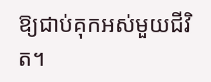ឱ្យជាប់គុកអស់មួយជីវិត។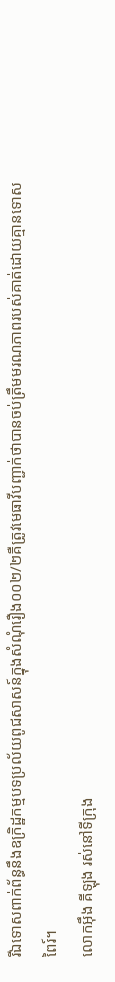រីឯទោសពាក់ព័ន្ធនឹងឧក្រិដ្ឋកម្មបទប្រល័យពូជសាសន៍ក្នុងសំណុំរឿង០០២/២គឺត្រូវមេធាវីបញ្ជាក់ថាបានចប់ត្រឹមមរណភាពរបស់គាត់ដោយគ្មានទោសពៃរ៍។
លោកអ៊ឹង គីឡុង រស់នៅទីក្រុង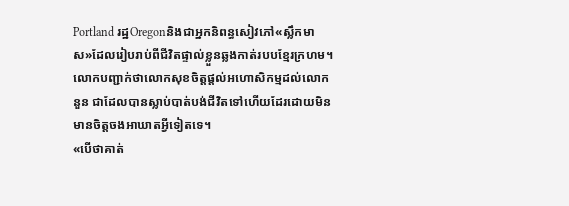Portland រដ្ឋOregonនិងជាអ្នកនិពន្ធសៀវភៅ«ស្លឹកមាស»ដែលរៀបរាប់ពីជីវិតផ្ទាល់ខ្លួនឆ្លងកាត់របបខ្មែរក្រហម។ លោកបញ្ជាក់ថាលោកសុខចិត្តផ្តល់អហោសិកម្មដល់លោកនួន ជាដែលបានស្លាប់បាត់បង់ជីវិតទៅហើយដែរដោយមិនមានចិត្តចងអាឃាតអ្វីទៀតទេ។
«បើថាគាត់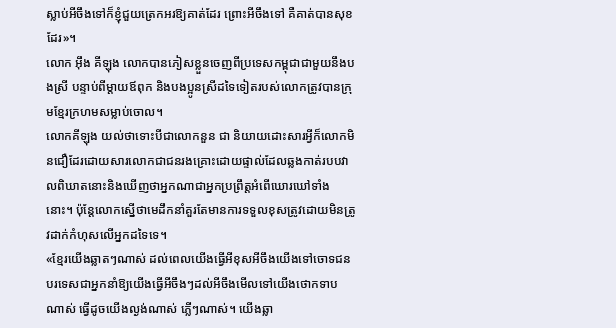ស្លាប់អីចឹងទៅក៏ខ្ញុំជួយត្រេកអរឱ្យគាត់ដែរ ព្រោះអីចឹងទៅ គឺគាត់បានសុខដែរ»។
លោក អ៊ឹង គីឡុង លោកបានភៀសខ្លួនចេញពីប្រទេសកម្ពុជាជាមួយនឹងបងស្រី បន្ទាប់ពីម្តាយឪពុក និងបងប្អូនស្រីដទៃទៀតរបស់លោកត្រូវបានក្រុមខ្មែរក្រហមសម្លាប់ចោល។
លោកគីឡុង យល់ថាទោះបីជាលោកនួន ជា និយាយដោះសារអ្វីក៏លោកមិនជឿដែរដោយសារលោកជាជនរងគ្រោះដោយផ្ទាល់ដែលឆ្លងកាត់របបវាលពិឃាតនោះនិងឃើញថាអ្នកណាជាអ្នកប្រព្រឹត្តអំពើឃោរឃៅទាំងនោះ។ ប៉ុន្តែលោកស្នើថាមេដឹកនាំគួរតែមានការទទួលខុសត្រូវដោយមិនត្រូវដាក់កំហុសលើអ្នកដទៃទេ។
«ខ្មែរយើងឆ្លាតៗណាស់ ដល់ពេលយើងធ្វើអីខុសអីចឹងយើងទៅចោទជនបរទេសជាអ្នកនាំឱ្យយើងធ្វើអីចឹងៗដល់អីចឹងមើលទៅយើងថោកទាបណាស់ ធ្វើដូចយើងល្ងង់ណាស់ ភ្លើៗណាស់។ យើងឆ្លា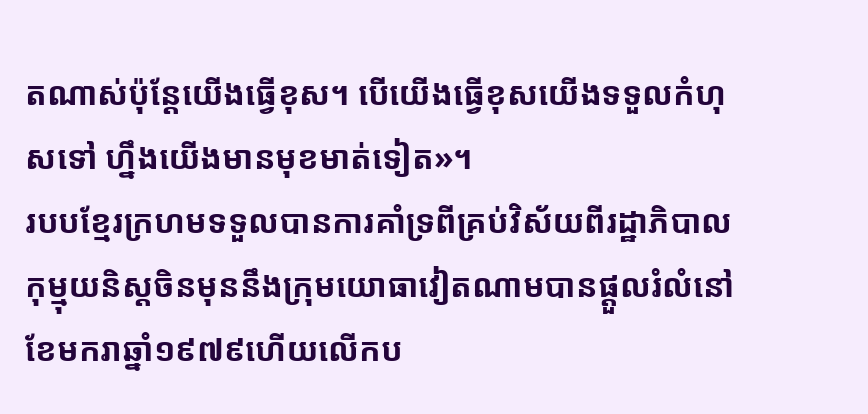តណាស់ប៉ុន្តែយើងធ្វើខុស។ បើយើងធ្វើខុសយើងទទួលកំហុសទៅ ហ្នឹងយើងមានមុខមាត់ទៀត»។
របបខ្មែរក្រហមទទួលបានការគាំទ្រពីគ្រប់វិស័យពីរដ្ឋាភិបាលកុម្មុយនិស្តចិនមុននឹងក្រុមយោធាវៀតណាមបានផ្តួលរំលំនៅខែមករាឆ្នាំ១៩៧៩ហើយលើកប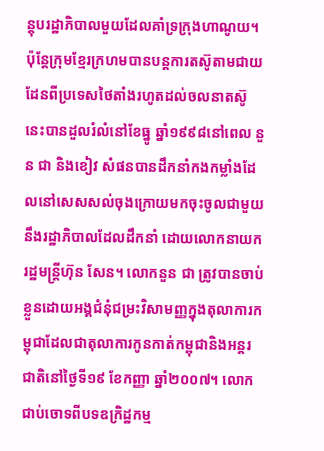ន្តុបរដ្ឋាភិបាលមួយដែលគាំទ្រក្រុងហាណូយ។ ប៉ុន្តែក្រុមខ្មែរក្រហមបានបន្តការតស៊ូតាមជាយដែនពីប្រទេសថៃតាំងរហូតដល់ចលនាតស៊ូនេះបានដួលរំលំនៅខែធ្នូ ឆ្នាំ១៩៩៨នៅពេល នួន ជា និងខៀវ សំផនបានដឹកនាំកងកម្លាំងដែលនៅសេសសល់ចុងក្រោយមកចុះចូលជាមួយនឹងរដ្ឋាភិបាលដែលដឹកនាំ ដោយលោកនាយករដ្ឋមន្ត្រីហ៊ុន សែន។ លោកនួន ជា ត្រូវបានចាប់ខ្លួនដោយអង្គជំនុំជម្រះវិសាមញ្ញក្នុងតុលាការកម្ពុជាដែលជាតុលាការកូនកាត់កម្ពុជានិងអន្តរជាតិនៅថ្ងៃទី១៩ ខែកញ្ញា ឆ្នាំ២០០៧។ លោកជាប់ចោទពីបទឧក្រិដ្ឋកម្ម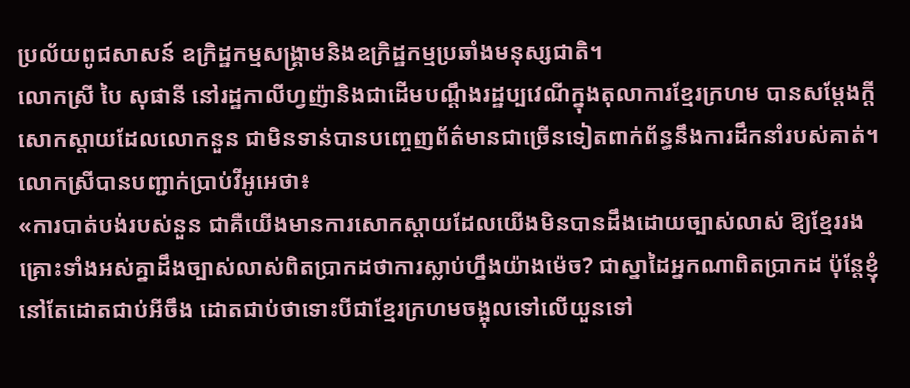ប្រល័យពូជសាសន៍ ឧក្រិដ្ឋកម្មសង្គ្រាមនិងឧក្រិដ្ឋកម្មប្រឆាំងមនុស្សជាតិ។
លោកស្រី បៃ សុផានី នៅរដ្ឋកាលីហ្វញ៉ានិងជាដើមបណ្តឹងរដ្ឋប្បវេណីក្នុងតុលាការខ្មែរក្រហម បានសម្តែងក្តីសោកស្តាយដែលលោកនួន ជាមិនទាន់បានបញ្ចេញព័ត៌មានជាច្រើនទៀតពាក់ព័ន្ធនឹងការដឹកនាំរបស់គាត់។
លោកស្រីបានបញ្ជាក់ប្រាប់វីអូអេថា៖
«ការបាត់បង់របស់នួន ជាគឺយើងមានការសោកស្តាយដែលយើងមិនបានដឹងដោយច្បាស់លាស់ ឱ្យខ្មែររងគ្រោះទាំងអស់គ្នាដឹងច្បាស់លាស់ពិតប្រាកដថាការស្លាប់ហ្នឹងយ៉ាងម៉េច? ជាស្នាដៃអ្នកណាពិតប្រាកដ ប៉ុន្តែខ្ញុំនៅតែដោតជាប់អីចឹង ដោតជាប់ថាទោះបីជាខ្មែរក្រហមចង្អុលទៅលើយួនទៅ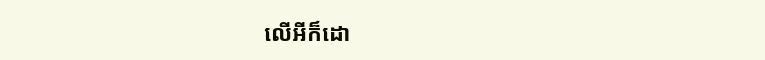លើអីក៏ដោ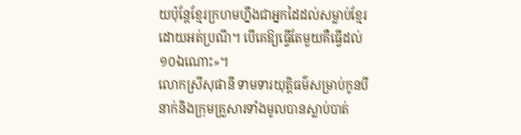យប៉ុន្តែខ្មែរក្រហមហ្នឹងជាអ្នកដៃដល់សម្លាប់ខ្មែរដោយអត់ប្រណី។ បើគេឱ្យធ្វើតែមួយគឺធ្វើដល់១០ឯណោះ»។
លោកស្រីសុផានី ទាមទារយុត្តិធម៌សម្រាប់កូនបីនាក់និងក្រុមគ្រួសារទាំងមូលបានស្លាប់បាត់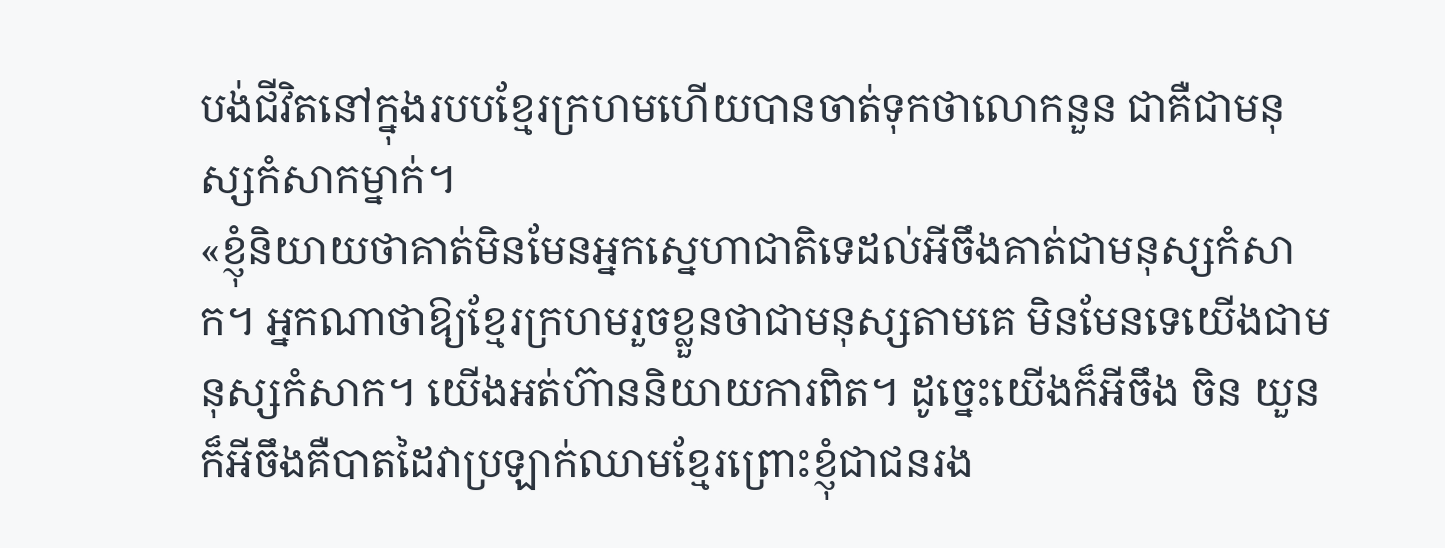បង់ជីវិតនៅក្នុងរបបខ្មែរក្រហមហើយបានចាត់ទុកថាលោកនួន ជាគឺជាមនុស្សកំសាកម្នាក់។
«ខ្ញុំនិយាយថាគាត់មិនមែនអ្នកស្នេហាជាតិទេដល់អីចឹងគាត់ជាមនុស្សកំសាក។ អ្នកណាថាឱ្យខ្មែរក្រហមរួចខ្លួនថាជាមនុស្សតាមគេ មិនមែនទេយើងជាមនុស្សកំសាក។ យើងអត់ហ៊ាននិយាយការពិត។ ដូច្នេះយើងក៏អីចឹង ចិន យួនក៏អីចឹងគឺបាតដៃវាប្រឡាក់ឈាមខ្មែរព្រោះខ្ញុំជាជនរង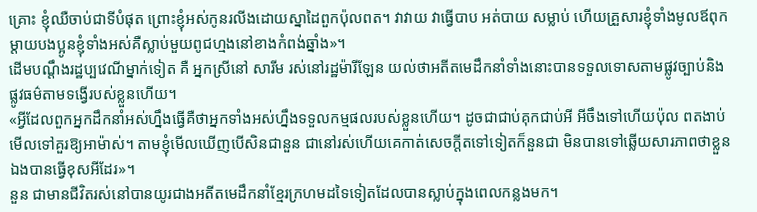គ្រោះ ខ្ញុំឈឺចាប់ជាទីបំផុត ព្រោះខ្ញុំអស់កូនរលីងដោយស្នាដៃពួកប៉ុលពត។ វាវាយ វាធ្វើបាប អត់បាយ សម្លាប់ ហើយគ្រួសារខ្ញុំទាំងមូលឪពុកម្តាយបងប្អូនខ្ញុំទាំងអស់គឺស្លាប់មួយពូជហ្មងនៅខាងកំពង់ឆ្នាំង»។
ដើមបណ្តឹងរដ្ឋប្បវេណីម្នាក់ទៀត គឺ អ្នកស្រីនៅ សារីម រស់នៅរដ្ឋម៉ារីឡែន យល់ថាអតីតមេដឹកនាំទាំងនោះបានទទួលទោសតាមផ្លូវច្បាប់និងផ្លូវធម៌តាមទង្វើរបស់ខ្លួនហើយ។
«អ្វីដែលពួកអ្នកដឹកនាំអស់ហ្នឹងធ្វើគឺថាអ្នកទាំងអស់ហ្នឹងទទួលកម្មផលរបស់ខ្លួនហើយ។ ដូចជាជាប់គុកជាប់អី អីចឹងទៅហើយប៉ុល ពតងាប់មើលទៅគួរឱ្យអាម៉ាស់។ តាមខ្ញុំមើលឃើញបើសិនជានួន ជានៅរស់ហើយគេកាត់សេចក្តីតទៅទៀតក៏នួនជា មិនបានទៅឆ្លើយសារភាពថាខ្លួនឯងបានធ្វើខុសអីដែរ»។
នួន ជាមានជីវិតរស់នៅបានយូរជាងអតីតមេដឹកនាំខ្មែរក្រហមដទៃទៀតដែលបានស្លាប់ក្នុងពេលកន្លងមក។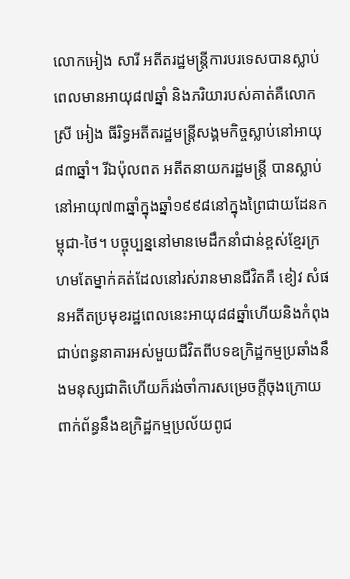លោកអៀង សារី អតីតរដ្ឋមន្ត្រីការបរទេសបានស្លាប់ពេលមានអាយុ៨៧ឆ្នាំ និងភរិយារបស់គាត់គឺលោកស្រី អៀង ធីរិទ្ធអតីតរដ្ឋមន្ត្រីសង្គមកិច្ចស្លាប់នៅអាយុ៨៣ឆ្នាំ។ រីឯប៉ុលពត អតីតនាយករដ្ឋមន្ត្រី បានស្លាប់នៅអាយុ៧៣ឆ្នាំក្នុងឆ្នាំ១៩៩៨នៅក្នុងព្រៃជាយដែនកម្ពុជា-ថៃ។ បច្ចុប្បន្ននៅមានមេដឹកនាំជាន់ខ្ពស់ខ្មែរក្រហមតែម្នាក់គត់ដែលនៅរស់រានមានជីវិតគឺ ខៀវ សំផនអតីតប្រមុខរដ្ឋពេលនេះអាយុ៨៨ឆ្នាំហើយនិងកំពុងជាប់ពន្ធនាគារអស់មួយជីវិតពីបទឧក្រិដ្ឋកម្មប្រឆាំងនឹងមនុស្សជាតិហើយក៏រង់ចាំការសម្រេចក្តីចុងក្រោយពាក់ព័ន្ធនឹងឧក្រិដ្ឋកម្មប្រល័យពូជ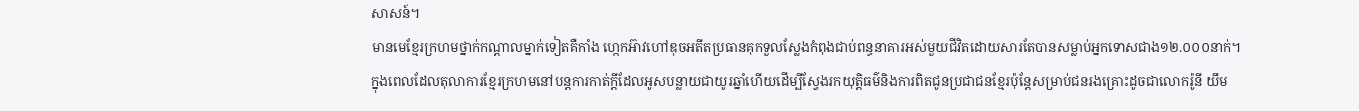សាសន៍។
មានមេខ្មែរក្រហមថ្នាក់កណ្តាលម្នាក់ទៀតគឺកាំង ហ្កេកអ៊ាវហៅឌុចអតីតប្រធានគុកទួលស្លែងកំពុងជាប់ពន្ធនាគារអស់មួយជីវិតដោយសារតែបានសម្លាប់អ្នកទោសជាង១២.០០០នាក់។
ក្នុងពេលដែលតុលាការខ្មែរក្រហមនៅបន្តការកាត់ក្តីដែលអូសបន្លាយជាយូរឆ្នាំហើយដើម្បីស្វែងរកយុត្តិធម៌និងការពិតជូនប្រជាជនខ្មែរប៉ុន្តែសម្រាប់ជនរងគ្រោះដូចជាលោករ៉ូនី យឹម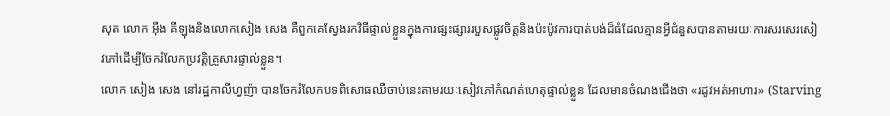សុត លោក អ៊ឹង គីឡុងនិងលោកសៀង សេង គឺពួកគេស្វែងរកវិធីផ្ទាល់ខ្លួនក្នុងការផ្សះផ្សាររបួសផ្លូវចិត្តនិងប៉ះប៉ូវការបាត់បង់ដ៏ធំដែលគ្មានអ្វីជំនួសបានតាមរយៈការសរសេរសៀវភៅដើម្បីចែករំលែកប្រវត្តិគ្រួសារផ្ទាល់ខ្លួន។
លោក សៀង សេង នៅរដ្ឋកាលីហ្វញ៉ា បានចែករំលែកបទពិសោធឈឺចាប់នេះតាមរយៈសៀវភៅកំណត់ហេតុផ្ទាល់ខ្លួន ដែលមានចំណងជើងថា «រដូវអត់អាហារ» (Starving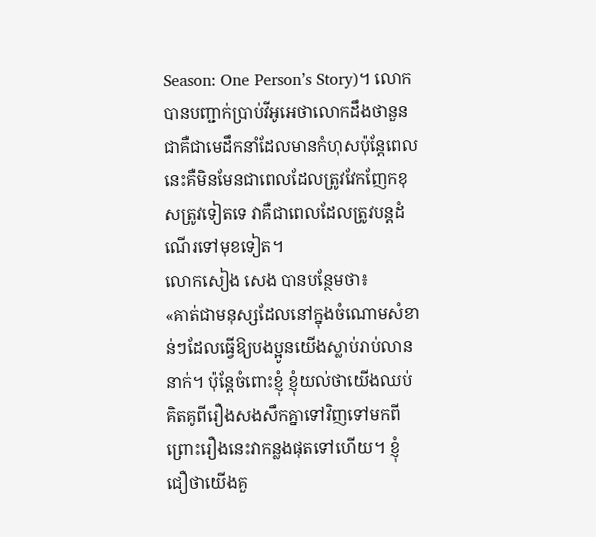Season: One Person’s Story)។ លោកបានបញ្ជាក់ប្រាប់វីអូអេថាលោកដឹងថានួន ជាគឺជាមេដឹកនាំដែលមានកំហុសប៉ុន្តែពេលនេះគឺមិនមែនជាពេលដែលត្រូវវែកញែកខុសត្រូវទៀតទេ វាគឺជាពេលដែលត្រូវបន្តដំណើរទៅមុខទៀត។
លោកសៀង សេង បានបន្ថែមថា៖
«គាត់ជាមនុស្សដែលនៅក្នុងចំណោមសំខាន់ៗដែលធ្វើឱ្យបងប្អូនយើងស្លាប់រាប់លាននាក់។ ប៉ុន្តែចំពោះខ្ញុំ ខ្ញុំយល់ថាយើងឈប់គិតគូពីរឿងសងសឹកគ្នាទៅវិញទៅមកពីព្រោះរឿងនេះវាកន្លងផុតទៅហើយ។ ខ្ញុំជឿថាយើងគួ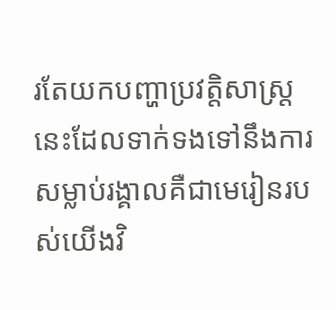រតែយកបញ្ហាប្រវត្តិសាស្រ្តនេះដែលទាក់ទងទៅនឹងការសម្លាប់រង្គាលគឺជាមេរៀនរបស់យើងវិ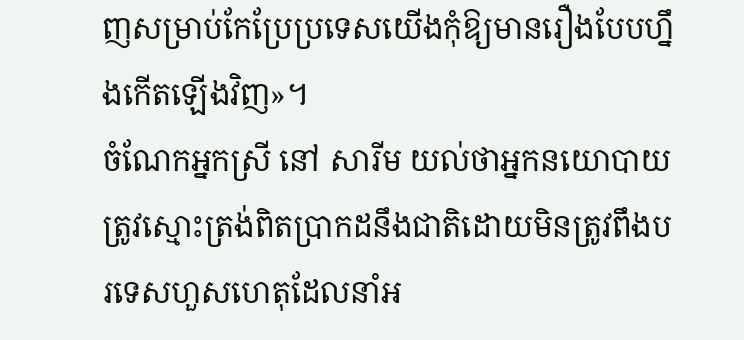ញសម្រាប់កែប្រែប្រទេសយើងកុំឱ្យមានរឿងបែបហ្នឹងកើតឡើងវិញ»។
ចំណែកអ្នកស្រី នៅ សារីម យល់ថាអ្នកនយោបាយត្រូវស្មោះត្រង់ពិតប្រាកដនឹងជាតិដោយមិនត្រូវពឹងបរទេសហួសហេតុដែលនាំអ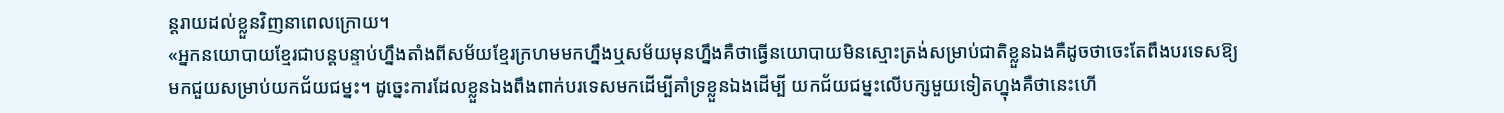ន្តរាយដល់ខ្លួនវិញនាពេលក្រោយ។
«អ្នកនយោបាយខ្មែរជាបន្តបន្ទាប់ហ្នឹងតាំងពីសម័យខ្មែរក្រហមមកហ្នឹងឬសម័យមុនហ្នឹងគឺថាធ្វើនយោបាយមិនស្មោះត្រង់សម្រាប់ជាតិខ្លួនឯងគឺដូចថាចេះតែពឹងបរទេសឱ្យមកជួយសម្រាប់យកជ័យជម្នះ។ ដូច្នេះការដែលខ្លួនឯងពឹងពាក់បរទេសមកដើម្បីគាំទ្រខ្លួនឯងដើម្បី យកជ័យជម្នះលើបក្សមួយទៀតហ្នុងគឺថានេះហើ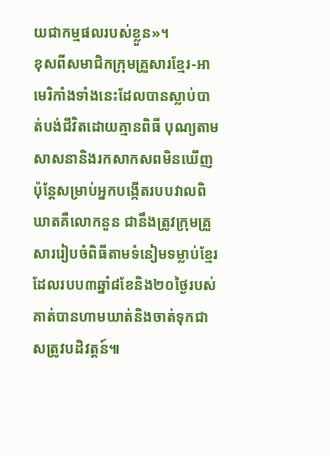យជាកម្មផលរបស់ខ្លួន»។
ខុសពីសមាជិកក្រុមគ្រួសារខ្មែរ-អាមេរិកាំងទាំងនេះដែលបានស្លាប់បាត់បង់ជីវិតដោយគ្មានពិធី បុណ្យតាមសាសនានិងរកសាកសពមិនឃើញ ប៉ុន្តែសម្រាប់អ្នកបង្កើតរបបវាលពិឃាតគឺលោកនួន ជានឹងត្រូវក្រុមគ្រួសាររៀបចំពិធីតាមទំនៀមទម្លាប់ខ្មែរដែលរបប៣ឆ្នាំ៨ខែនិង២០ថ្ងៃរបស់គាត់បានហាមឃាត់និងចាត់ទុកជាសត្រូវបដិវត្តន៍៕